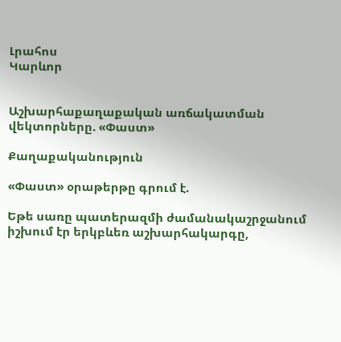Լրահոս
Կարևոր


Աշխարհաքաղաքական առճակատման վեկտորները. «Փաստ»

Քաղաքականություն

«Փաստ» օրաթերթը գրում է.

Եթե սառը պատերազմի ժամանակաշրջանում իշխում էր երկբևեռ աշխարհակարգը,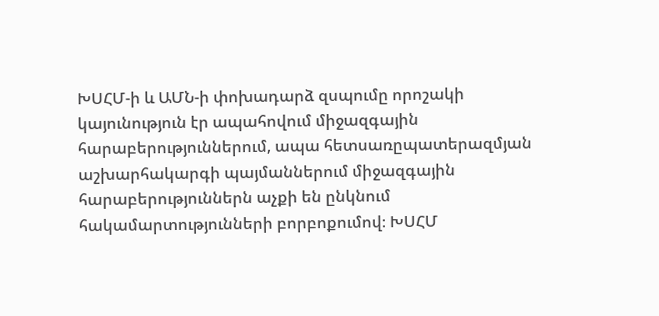ԽՍՀՄ-ի և ԱՄՆ-ի փոխադարձ զսպումը որոշակի կայունություն էր ապահովում միջազգային հարաբերություններում, ապա հետսառըպատերազմյան աշխարհակարգի պայմաններում միջազգային հարաբերություններն աչքի են ընկնում հակամարտությունների բորբոքումով։ ԽՍՀՄ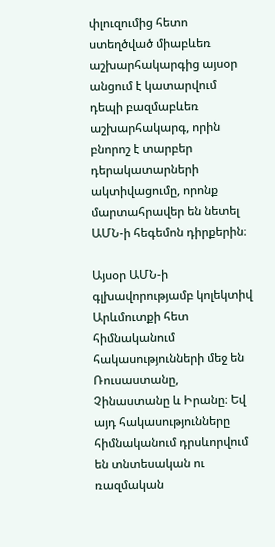փլուզումից հետո ստեղծված միաբևեռ աշխարհակարգից այսօր անցում է կատարվում դեպի բազմաբևեռ աշխարհակարգ, որին բնորոշ է տարբեր դերակատարների ակտիվացումը, որոնք մարտահրավեր են նետել ԱՄՆ-ի հեգեմոն դիրքերին։

Այսօր ԱՄՆ-ի գլխավորությամբ կոլեկտիվ Արևմուտքի հետ հիմնականում հակասությունների մեջ են Ռուսաստանը, Չինաստանը և Իրանը։ Եվ այդ հակասությունները հիմնականում դրսևորվում են տնտեսական ու ռազմական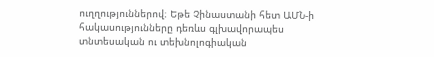ուղղություններով։ Եթե Չինաստանի հետ ԱՄՆ-ի հակասությունները դեռևս գլխավորապես տնտեսական ու տեխնոլոգիական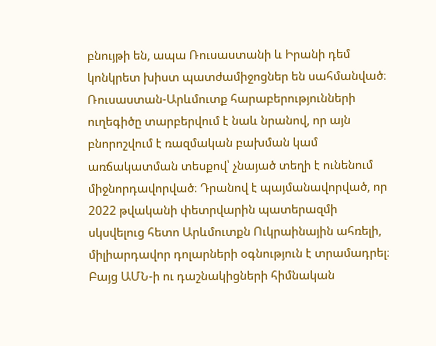բնույթի են, ապա Ռուսաստանի և Իրանի դեմ կոնկրետ խիստ պատժամիջոցներ են սահմանված։ Ռուսաստան-Արևմուտք հարաբերությունների ուղեգիծը տարբերվում է նաև նրանով, որ այն բնորոշվում է ռազմական բախման կամ առճակատման տեսքով՝ չնայած տեղի է ունենում միջնորդավորված։ Դրանով է պայմանավորված, որ 2022 թվականի փետրվարին պատերազմի սկսվելուց հետո Արևմուտքն Ուկրաինային ահռելի, միլիարդավոր դոլարների օգնություն է տրամադրել։ Բայց ԱՄՆ-ի ու դաշնակիցների հիմնական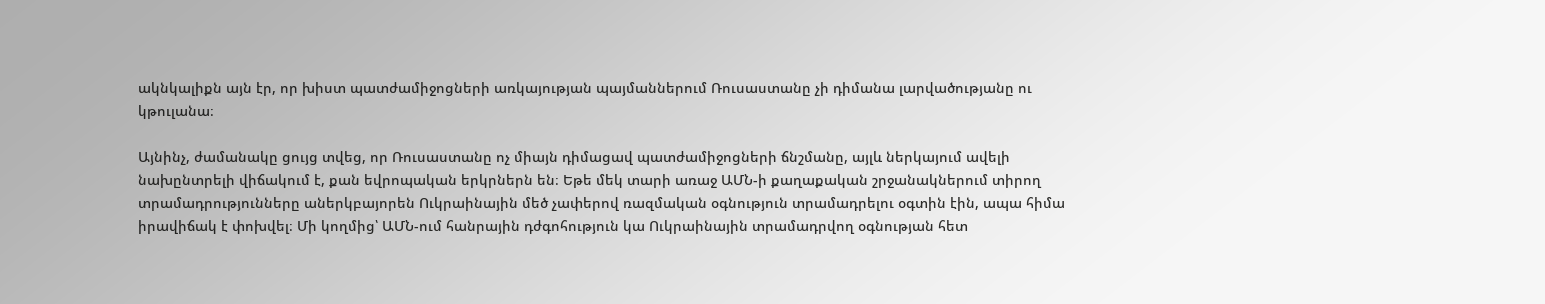ակնկալիքն այն էր, որ խիստ պատժամիջոցների առկայության պայմաններում Ռուսաստանը չի դիմանա լարվածությանը ու կթուլանա։

Այնինչ, ժամանակը ցույց տվեց, որ Ռուսաստանը ոչ միայն դիմացավ պատժամիջոցների ճնշմանը, այլև ներկայում ավելի նախընտրելի վիճակում է, քան եվրոպական երկրներն են։ Եթե մեկ տարի առաջ ԱՄՆ-ի քաղաքական շրջանակներում տիրող տրամադրությունները աներկբայորեն Ուկրաինային մեծ չափերով ռազմական օգնություն տրամադրելու օգտին էին, ապա հիմա իրավիճակ է փոխվել։ Մի կողմից՝ ԱՄՆ-ում հանրային դժգոհություն կա Ուկրաինային տրամադրվող օգնության հետ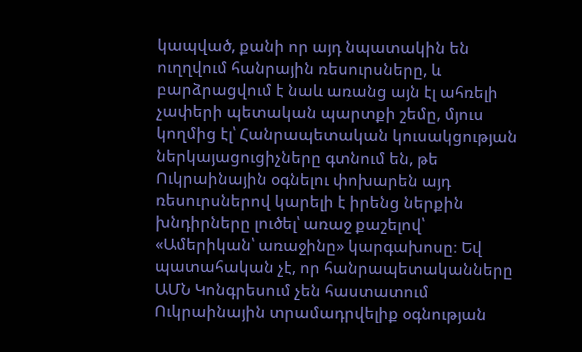կապված, քանի որ այդ նպատակին են ուղղվում հանրային ռեսուրսները, և բարձրացվում է նաև առանց այն էլ ահռելի չափերի պետական պարտքի շեմը, մյուս կողմից էլ՝ Հանրապետական կուսակցության ներկայացուցիչները գտնում են, թե Ուկրաինային օգնելու փոխարեն այդ ռեսուրսներով կարելի է իրենց ներքին խնդիրները լուծել՝ առաջ քաշելով՝ «Ամերիկան՝ առաջինը» կարգախոսը։ Եվ պատահական չէ, որ հանրապետականները ԱՄՆ Կոնգրեսում չեն հաստատում Ուկրաինային տրամադրվելիք օգնության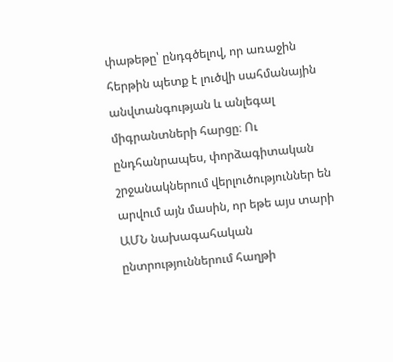փաթեթը՝ ընդգծելով, որ առաջին հերթին պետք է լուծվի սահմանային անվտանգության և անլեգալ միգրանտների հարցը։ Ու ընդհանրապես, փորձագիտական շրջանակներում վերլուծություններ են արվում այն մասին, որ եթե այս տարի ԱՄՆ նախագահական ընտրություններում հաղթի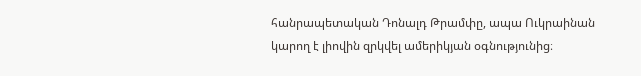հանրապետական Դոնալդ Թրամփը, ապա Ուկրաինան կարող է լիովին զրկվել ամերիկյան օգնությունից։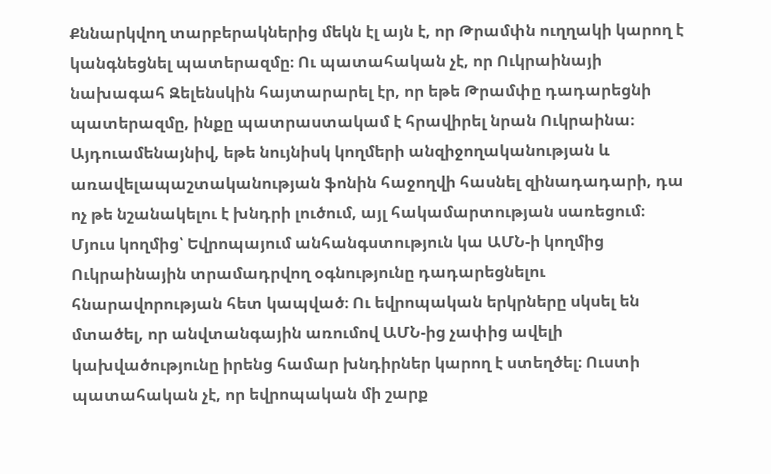Քննարկվող տարբերակներից մեկն էլ այն է, որ Թրամփն ուղղակի կարող է կանգնեցնել պատերազմը։ Ու պատահական չէ, որ Ուկրաինայի նախագահ Զելենսկին հայտարարել էր, որ եթե Թրամփը դադարեցնի պատերազմը, ինքը պատրաստակամ է հրավիրել նրան Ուկրաինա։ Այդուամենայնիվ, եթե նույնիսկ կողմերի անզիջողականության և առավելապաշտականության ֆոնին հաջողվի հասնել զինադադարի, դա ոչ թե նշանակելու է խնդրի լուծում, այլ հակամարտության սառեցում։ Մյուս կողմից՝ Եվրոպայում անհանգստություն կա ԱՄՆ-ի կողմից Ուկրաինային տրամադրվող օգնությունը դադարեցնելու հնարավորության հետ կապված։ Ու եվրոպական երկրները սկսել են մտածել, որ անվտանգային առումով ԱՄՆ-ից չափից ավելի կախվածությունը իրենց համար խնդիրներ կարող է ստեղծել։ Ուստի պատահական չէ, որ եվրոպական մի շարք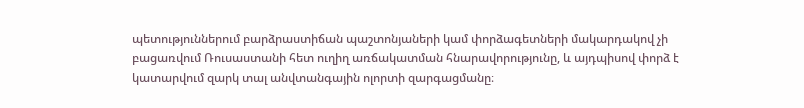պետություններում բարձրաստիճան պաշտոնյաների կամ փորձագետների մակարդակով չի բացառվում Ռուսաստանի հետ ուղիղ առճակատման հնարավորությունը, և այդպիսով փորձ է կատարվում զարկ տալ անվտանգային ոլորտի զարգացմանը։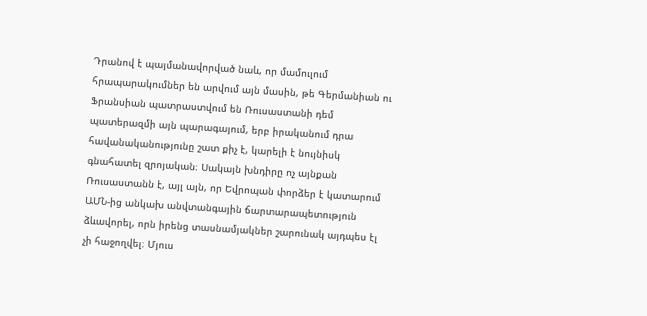Դրանով է պայմանավորված նաև, որ մամուլում հրապարակումներ են արվում այն մասին, թե Գերմանիան ու Ֆրանսիան պատրաստվում են Ռուսաստանի դեմ պատերազմի այն պարագայում, երբ իրականում դրա հավանականությունը շատ քիչ է, կարելի է նույնիսկ գնահատել զրոյական։ Սակայն խնդիրը ոչ այնքան Ռուսաստանն է, այլ այն, որ Եվրոպան փորձեր է կատարում ԱՄՆ-ից անկախ անվտանգային ճարտարապետություն ձևավորել, որն իրենց տասնամյակներ շարունակ այդպես էլ չի հաջողվել։ Մյուս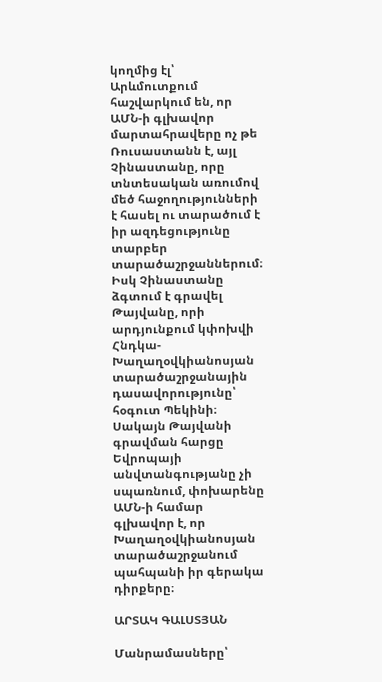կողմից էլ՝ Արևմուտքում հաշվարկում են, որ ԱՄՆ-ի գլխավոր մարտահրավերը ոչ թե Ռուսաստանն է, այլ Չինաստանը, որը տնտեսական առումով մեծ հաջողությունների է հասել ու տարածում է իր ազդեցությունը տարբեր տարածաշրջաններում։ Իսկ Չինաստանը ձգտում է գրավել Թայվանը, որի արդյունքում կփոխվի Հնդկա-Խաղաղօվկիանոսյան տարածաշրջանային դասավորությունը՝ հօգուտ Պեկինի։ Սակայն Թայվանի գրավման հարցը Եվրոպայի անվտանգությանը չի սպառնում, փոխարենը ԱՄՆ-ի համար գլխավոր է, որ Խաղաղօվկիանոսյան տարածաշրջանում պահպանի իր գերակա դիրքերը։

ԱՐՏԱԿ ԳԱԼՍՏՅԱՆ

Մանրամասները՝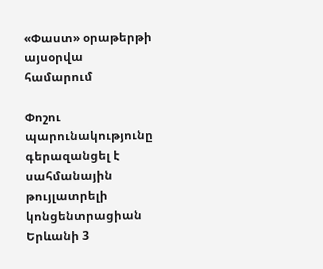«Փաստ» օրաթերթի այսօրվա համարում

Փոշու պարունակությունը գերազանցել է սահմանային թույլատրելի կոնցենտրացիան Երևանի 3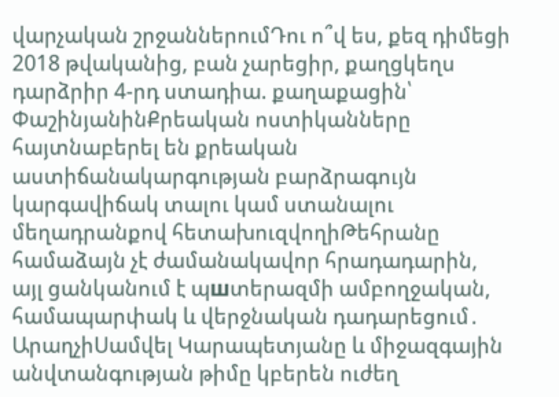վարչական շրջաններումԴու ո՞վ ես, քեզ դիմեցի 2018 թվականից, բան չարեցիր, քաղցկեղս դարձրիր 4-րդ ստադիա. քաղաքացին՝ ՓաշինյանինՔրեական ոստիկանները հայտնաբերել են քրեական աստիճանակարգության բարձրագույն կարգավիճակ տալու կամ ստանալու մեղադրանքով հետախուզվողիԹեհրանը համաձայն չէ ժամանակավոր հրադադարին, այլ ցանկանում է պшտերազմի ամբողջական, համապարփակ և վերջնական դադարեցում․ ԱրաղչիՍամվել Կարապետյանը և միջազգային անվտանգության թիմը կբերեն ուժեղ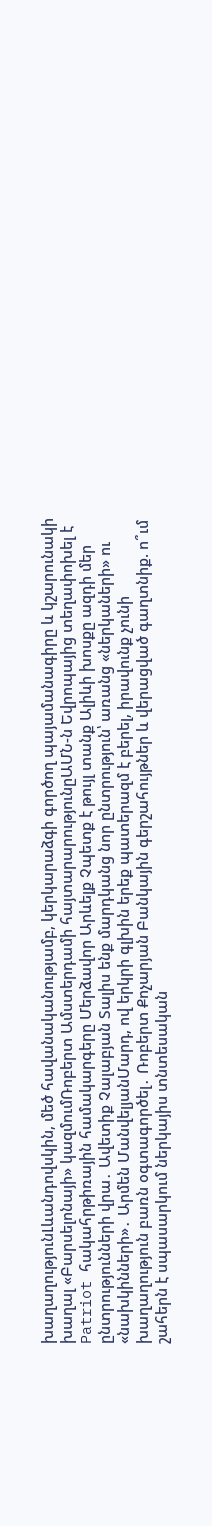խաղաղությունԼևանդովսկին, մեծ հավանականությամբ, կերկարաձգի գործող պայամանագիրը և կշարունակի խաղալ «Բարսելոնայի» կազմումՌոբերտ Ամստերդամի հայտարարությունըԱՄՆ-ն Եվրոպայից տեղափոխել է Patriot հակահրթիռային համակարգերը Մերձավոր Արևելք Չպետք է թույլ տանք Ալիևի խոսքը ազդի մեր ընտրությունների վրա․ Ավետիք Չալաբյան Տալիս ենք մարդկանց նոր ընտրություն՝ առանց «ներկաների» ու «նախկինների»․ Արմեն ՄանվելյանՄարդ, ով երկրի գլխին երեք պատերազմ է բերել, իրավունք չունի խաղաղություն բառն օգտագործել․ Ռոբերտ Քոչարյան Բանկային գերշահույթներ և վերացված գաղտնիք. ո՞ւմ շահերն է սպասարկում ներկայիս տնտեսական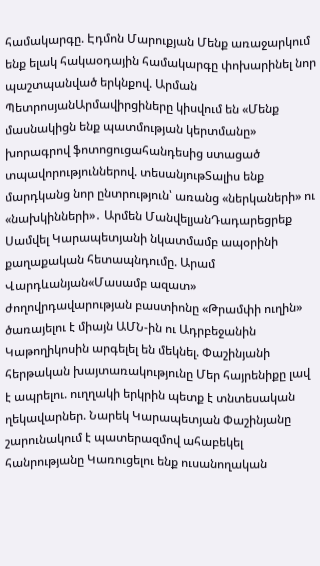համակարգը. Էդմոն Մարուքյան Մենք առաջարկում ենք ելակ հակաօդային համակարգը փոխարինել նոր պաշտպանված երկնքով. Արման ՊետրոսյանԱրմավիրցիները կիսվում են «Մենք մասնակիցն ենք պատմության կերտմանը» խորագրով ֆոտոցուցահանդեսից ստացած տպավորություններով. տեսանյութՏալիս ենք մարդկանց նոր ընտրություն՝ առանց «ներկաների» ու «նախկինների»․ Արմեն ՄանվելյանԴադարեցրեք Սամվել Կարապետյանի նկատմամբ ապօրինի քաղաքական հետապնդումը. Արամ Վարդևանյան«Մասամբ ազատ» ժողովրդավարության բաստիոնը «Թրամփի ուղին» ծառայելու է միայն ԱՄՆ-ին ու Ադրբեջանին Կաթողիկոսին արգելել են մեկնել. Փաշինյանի հերթական խայտառակությունը Մեր հայրենիքը լավ է ապրելու. ուղղակի երկրին պետք է տնտեսական ղեկավարներ. Նարեկ Կարապետյան Փաշինյանը շարունակում է պատերազմով ահաբեկել հանրությանը Կառուցելու ենք ուսանողական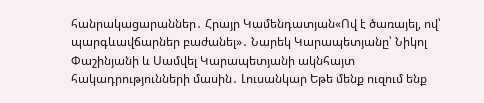հանրակացարաններ․ Հրայր Կամենդատյան«Ով է ծառայել, ով՝ պարգևավճարներ բաժանել»․ Նարեկ Կարապետյանը՝ Նիկոլ Փաշինյանի և Սամվել Կարապետյանի ակնհայտ հակադրությունների մասին․ Լուսանկար Եթե մենք ուզում ենք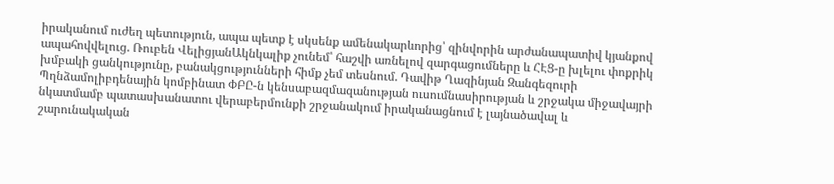իրականում ուժեղ պետություն, ապա պետք է սկսենք ամենակարևորից՝ զինվորին արժանապատիվ կյանքով ապահովվելուց. Ռուբեն ՎելիցյանԱկնկալիք չունեմ՝ հաշվի առնելով զարգացումները և ՀԷՑ-ը խլելու փոքրիկ խմբակի ցանկությունը, բանակցությունների հիմք չեմ տեսնում. Դավիթ Ղազինյան Զանգեզուրի Պղնձամոլիբդենային կոմբինատ ՓԲԸ-ն կենսաբազմազանության ուսումնասիրության և շրջակա միջավայրի նկատմամբ պատասխանատու վերաբերմունքի շրջանակում իրականացնում է լայնածավալ և շարունակական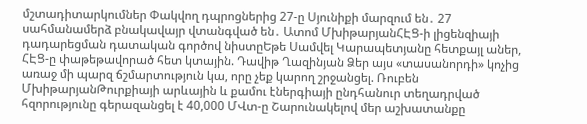մշտադիտարկումներ Փակվող դպրոցներից 27-ը Սյունիքի մարզում են․ 27 սահմանամերձ բնակավայր վտանգված են․ Ատոմ ՄխիթարյանՀԷՑ-ի լիցենզիայի դադարեցման դատական գործով նիստըԵթե Սամվել Կարապետյանը հետքայլ աներ, ՀԷՑ-ը փաթեթավորած հետ կտային. Դավիթ Ղազինյան Ձեր այս «տասանորդի» կոչից առաջ մի պարզ ճշմարտություն կա, որը չեք կարող շրջանցել. Ռուբեն ՄխիթարյանԹուրքիայի արևային և քամու էներգիայի ընդհանուր տեղադրված հզորությունը գերազանցել է 40,000 ՄՎտ-ը Շարունակելով մեր աշխատանքը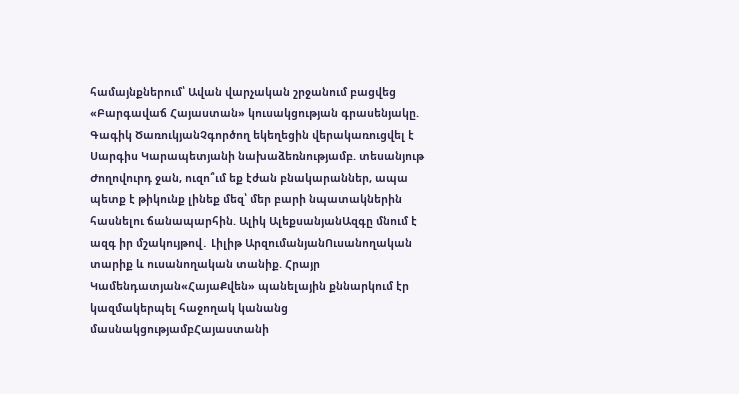համայնքներում՝ Ավան վարչական շրջանում բացվեց «Բարգավաճ Հայաստան» կուսակցության գրասենյակը. Գագիկ ԾառուկյանՉգործող եկեղեցին վերակառուցվել է Սարգիս Կարապետյանի նախաձեռնությամբ. տեսանյութ Ժողովուրդ ջան, ուզո՞ւմ եք էժան բնակարաններ, ապա պետք է թիկունք լինեք մեզ՝ մեր բարի նպատակներին հասնելու ճանապարհին. Ալիկ ԱլեքսանյանԱզգը մնում է ազգ իր մշակույթով․ Լիլիթ ԱրզումանյանՈւսանողական տարիք և ուսանողական տանիք. Հրայր Կամենդատյան«ՀայաՔվեն» պանելային քննարկում էր կազմակերպել հաջողակ կանանց մասնակցությամբՀայաստանի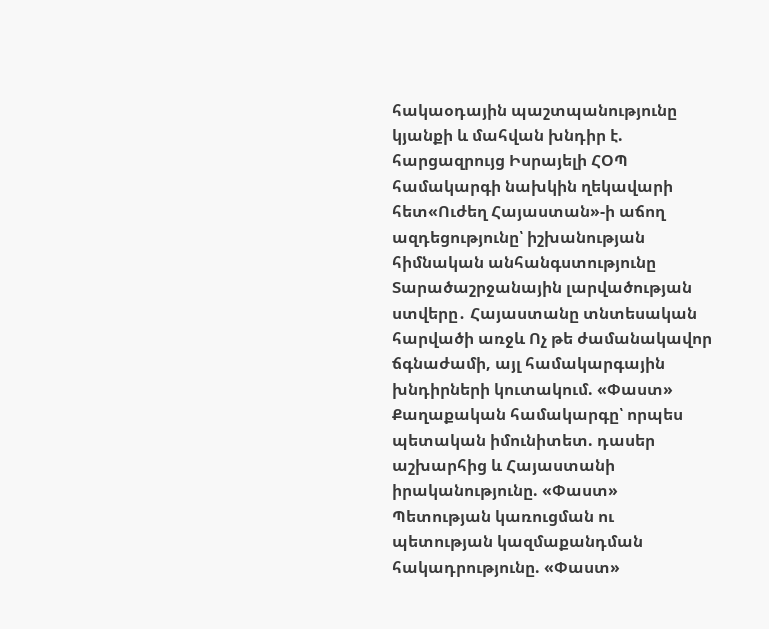հակաօդային պաշտպանությունը կյանքի և մահվան խնդիր է. հարցազրույց Իսրայելի ՀՕՊ համակարգի նախկին ղեկավարի հետ«Ուժեղ Հայաստան»-ի աճող ազդեցությունը՝ իշխանության հիմնական անհանգստությունը Տարածաշրջանային լարվածության ստվերը․ Հայաստանը տնտեսական հարվածի առջև Ոչ թե ժամանակավոր ճգնաժամի, այլ համակարգային խնդիրների կուտակում. «Փաստ» Քաղաքական համակարգը՝ որպես պետական իմունիտետ. դասեր աշխարհից և Հայաստանի իրականությունը. «Փաստ» Պետության կառուցման ու պետության կազմաքանդման հակադրությունը. «Փաստ»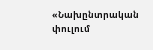«Նախընտրական փուլում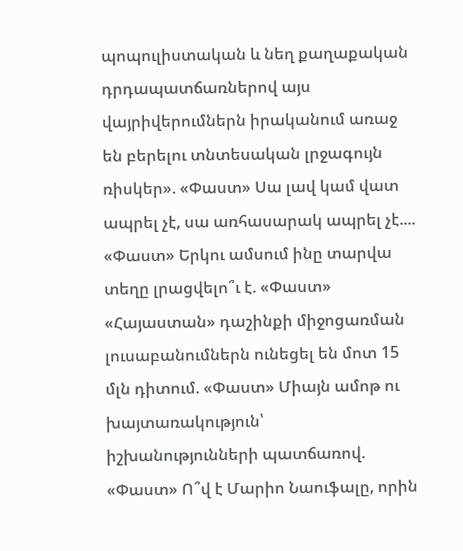պոպուլիստական և նեղ քաղաքական դրդապատճառներով այս վայրիվերումներն իրականում առաջ են բերելու տնտեսական լրջագույն ռիսկեր». «Փաստ» Սա լավ կամ վատ ապրել չէ, սա առհասարակ ապրել չէ.... «Փաստ» Երկու ամսում ինը տարվա տեղը լրացվելո՞ւ է. «Փաստ» «Հայաստան» դաշինքի միջոցառման լուսաբանումներն ունեցել են մոտ 15 մլն դիտում. «Փաստ» Միայն ամոթ ու խայտառակություն՝ իշխանությունների պատճառով. «Փաստ» Ո՞վ է Մարիո Նաուֆալը, որին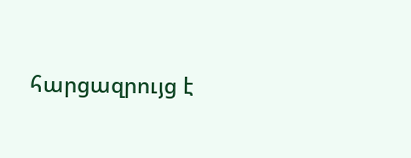հարցազրույց է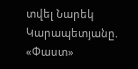տվել Նարեկ Կարապետյանը. «Փաստ»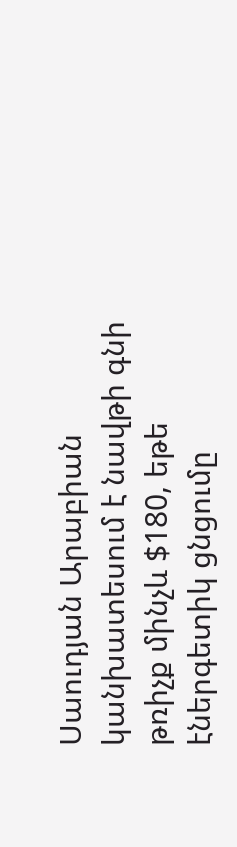Սաուդյան Արաբիան կանխատեսում է նավթի գնի թռիչք մինչև $180, եթե էներգետիկ ցնցումը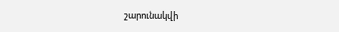շարունակվի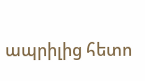ապրիլից հետո